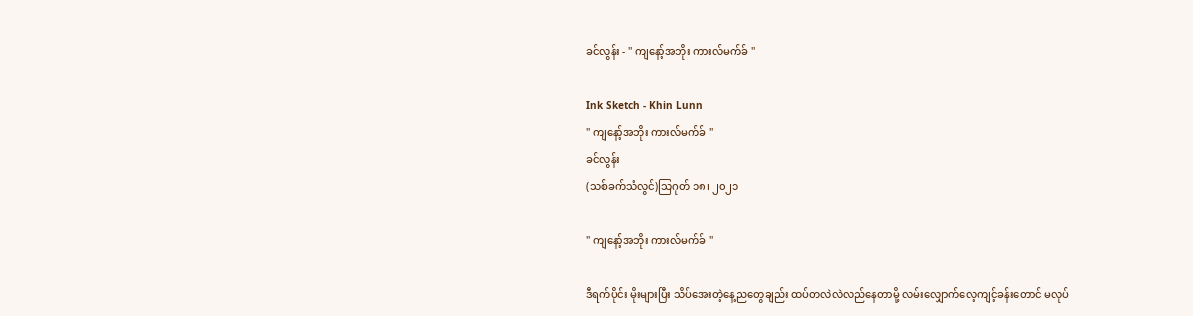ခင်လွန်း - '' ကျနော့်အဘိုး ကားလ်မက်ခ် ''

Ink Sketch - Khin Lunn
'' ကျနော့်အဘိုး ကားလ်မက်ခ် ''
ခင်လွန်း
(သစ်ခက်သံလွင်)သြဂုတ် ၁၈၊ ၂၀၂၁

'' ကျနော့်အဘိုး ကားလ်မက်ခ် ''

ဒီရက်ပိုင်း မိုးများပြီး သိပ်အေးတဲ့နေ့ညတွေချည်း ထပ်တလဲလဲလည်နေတာမို့ လမ်းလျှောက်လေ့ကျင့်ခန်းတောင် မလုပ်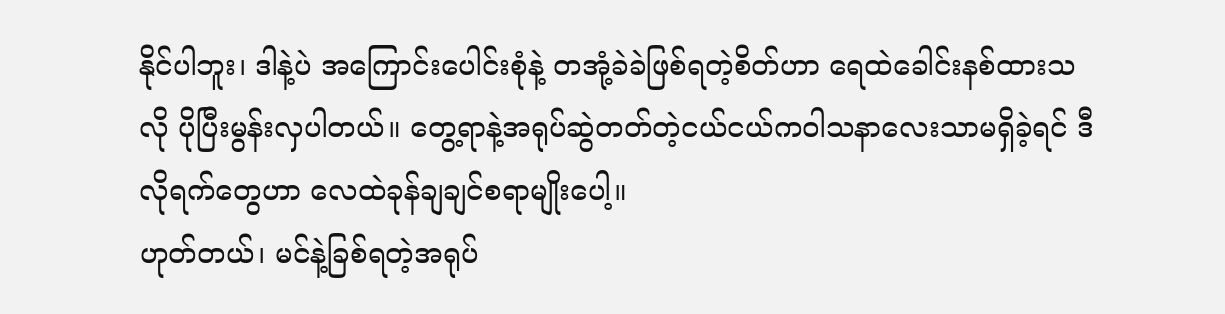နိုင်ပါဘူး၊ ဒါနဲ့ပဲ အကြောင်းပေါင်းစုံနဲ့ တအုံ့ခဲခဲဖြစ်ရတဲ့စိတ်ဟာ ရေထဲခေါင်းနစ်ထားသလို ပိုပြီးမွန်းလှပါတယ်။ တွေ့ရာနဲ့အရုပ်ဆွဲတတ်တဲ့ငယ်ငယ်ကဝါသနာလေးသာမရှိခဲ့ရင် ဒီလိုရက်တွေဟာ လေထဲခုန်ချချင်စရာမျိုးပေါ့။
ဟုတ်တယ်၊ မင်နဲ့ခြစ်ရတဲ့အရုပ်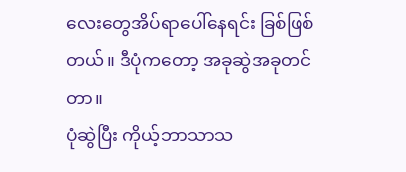လေးတွေအိပ်ရာပေါ်နေရင်း ခြစ်ဖြစ်တယ်။ ဒီပုံကတော့ အခုဆွဲအခုတင်တာ။
ပုံဆွဲပြီး ကိုယ့်ဘာသာသ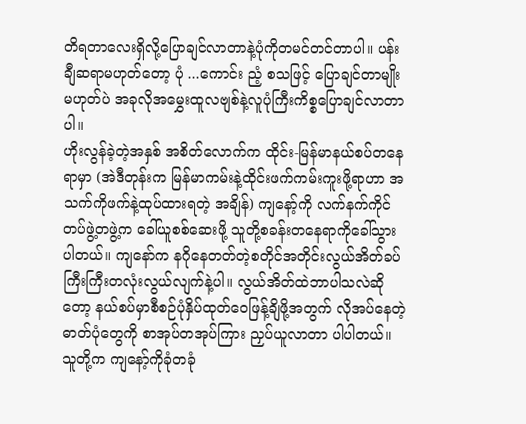တိရတာလေးရှိလို့ပြောချင်လာတာနဲ့ပုံကိုတမင်တင်တာပါ။ ပန်းချီဆရာမဟုတ်တော့ ပုံ ...ကောင်း ညံ့ စသဖြင့် ပြောချင်တာမျိုးမဟုတ်ပဲ အခုလိုအမွှေးထူလဗျစ်နဲ့လူပုံကြီးကိစ္စပြောချင်လာတာပါ။
ဟိုးလွန်ခဲ့တဲ့အနှစ် အစိတ်လောက်က ထိုင်း-မြန်မာနယ်စပ်တနေရာမှာ (အဲဒီတုန်းက မြန်မာကမ်းနဲ့ထိုင်းဖက်ကမ်းကူးဖို့ရာဟာ အသက်ကိုဖက်နဲ့ထုပ်ထားရတဲ့ အချိန်) ကျနော့်ကို လက်နက်ကိုင်တပ်ဖွဲ့တဖွဲ့က ခေါ်ယူစစ်ဆေးဖို့ သူတို့စခန်းတနေရာကိုခေါ်သွားပါတယ်။ ကျနော်က နဂိုနေတတ်တဲ့စတိုင်အတိုင်းလွယ်အိတ်ခပ်ကြီးကြီးတလုံးလွယ်လျက်နဲ့ပါ။ လွယ်အိတ်ထဲဘာပါသလဲဆိုတော့ နယ်စပ်မှာစီစဉ်ပုံနှိပ်ထုတ်ဝေဖြန့်ချိဖို့အတွက် လိုအပ်နေတဲ့ဓာတ်ပုံတွေကို စာအုပ်တအုပ်ကြား ညှပ်ယူလာတာ ပါပါတယ်။ သူတို့က ကျနော့်ကိုခုံတခုံ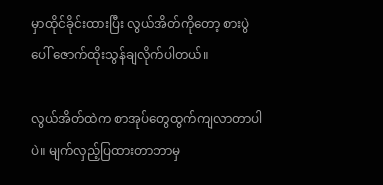မှာထိုင်ခိုင်းထားပြီး လွယ်အိတ်ကိုတော့ စားပွဲပေါ် ဇောက်ထိုးသွန်ချလိုက်ပါတယ်။

လွယ်အိတ်ထဲက စာအုပ်တွေထွက်ကျလာတာပါပဲ။ မျက်လှည့်ပြထားတာဘာမှ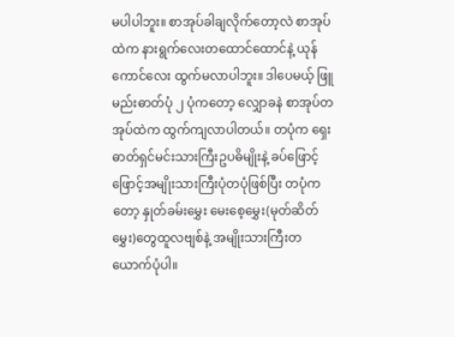မပါပါဘူး။ စာအုပ်ခါချလိုက်တော့လဲ စာအုပ်ထဲက နားရွက်လေးတထောင်ထောင်နဲ့ ယုန်ကောင်လေး ထွက်မလာပါဘူး။ ဒါပေမယ့် ဖြူမည်းဓာတ်ပုံ ၂ ပုံကတော့ လျှောခနဲ စာအုပ်တအုပ်ထဲက ထွက်ကျလာပါတယ်။ တပုံက ရှေးဓာတ်ရှင်မင်းသားကြီးဥပဓိမျိုးနဲ့ ခပ်ဖြောင့်ဖြောင့်အမျိုးသားကြီးပုံတပုံဖြစ်ပြီး တပုံကတော့ နှုတ်ခမ်းမွှေး မေးစေ့မွှေး(မုတ်ဆိတ်မွှေး)တွေထူလဗျစ်နဲ့ အမျိုးသားကြီးတယောက်ပုံပါ။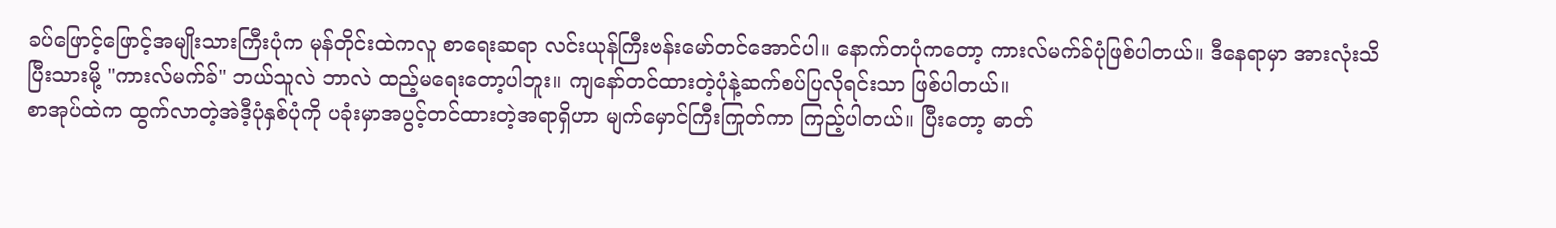ခပ်ဖြောင့်ဖြောင့်အမျိုးသားကြီးပုံက မုန်တိုင်းထဲကလူ စာရေးဆရာ လင်းယုန်ကြီးဗန်းမော်တင်အောင်ပါ။ နောက်တပုံကတော့ ကားလ်မက်ခ်ပုံဖြစ်ပါတယ်။ ဒီနေရာမှာ အားလုံးသိပြီးသားမို့ "ကားလ်မက်ခ်" ဘယ်သူလဲ ဘာလဲ ထည့်မရေးတော့ပါဘူး။ ကျနော်တင်ထားတဲ့ပုံနဲ့ဆက်စပ်ပြလိုရင်းသာ ဖြစ်ပါတယ်။
စာအုပ်ထဲက ထွက်လာတဲ့အဲဒီ့ပုံနှစ်ပုံကို ပခုံးမှာအပွင့်တင်ထားတဲ့အရာရှိဟာ မျက်မှောင်ကြီးကြုတ်ကာ ကြည့်ပါတယ်။ ပြီးတော့ ဓာတ်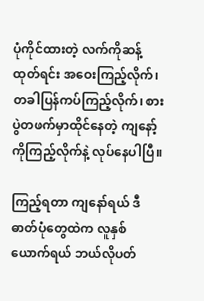ပုံကိုင်ထားတဲ့ လက်ကိုဆန့်ထုတ်ရင်း အဝေးကြည့်လိုက်၊ တခါပြန်ကပ်ကြည့်လိုက်၊ စားပွဲတဖက်မှာထိုင်နေတဲ့ ကျနော့်ကိုကြည့်လိုက်နဲ့ လုပ်နေပါပြီ။

ကြည့်ရတာ ကျနော်ရယ် ဒီဓာတ်ပုံတွေထဲက လူနှစ်ယောက်ရယ် ဘယ်လိုပတ်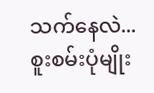သက်နေလဲ...စူးစမ်းပုံမျိုး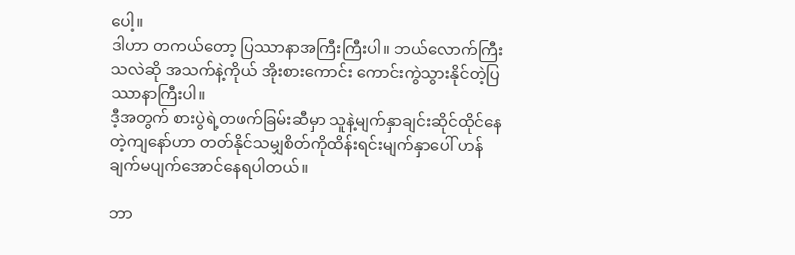ပေါ့။
ဒါဟာ တကယ်တော့ ပြဿာနာအကြီးကြီးပါ။ ဘယ်လောက်ကြီးသလဲဆို အသက်နဲ့ကိုယ် အိုးစားကောင်း ကောင်းကွဲသွားနိုင်တဲ့ပြဿာနာကြီးပါ။
ဒီ့အတွက် စားပွဲရဲ့တဖက်ခြမ်းဆီမှာ သူနဲ့မျက်နှာချင်းဆိုင်ထိုင်နေတဲ့ကျနော်ဟာ တတ်နိုင်သမျှစိတ်ကိုထိန်းရင်းမျက်နှာပေါ် ဟန်ချက်မပျက်အောင်နေရပါတယ်။

ဘာ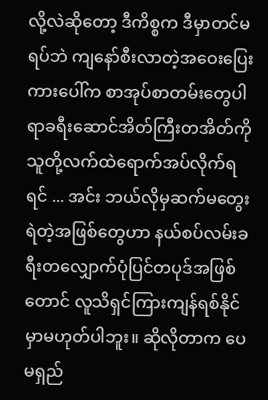လို့လဲဆိုတော့ ဒီကိစ္စက ဒီမှာတင်မရပ်ဘဲ ကျနော်စီးလာတဲ့အဝေးပြေးကားပေါ်က စာအုပ်စာတမ်းတွေပါရာခရီးဆောင်အိတ်ကြီးတအိတ်ကို သူတို့လက်ထဲရောက်အပ်လိုက်ရရင် ... အင်း ဘယ်လိုမှဆက်မတွေးရဲတဲ့အဖြစ်တွေဟာ နယ်စပ်လမ်းခရီးတလျှောက်ပုံပြင်တပုဒ်အဖြစ်တောင် လူသိရှင်ကြားကျန်ရစ်နိုင်မှာမဟုတ်ပါဘူး။ ဆိုလိုတာက ပေမရှည်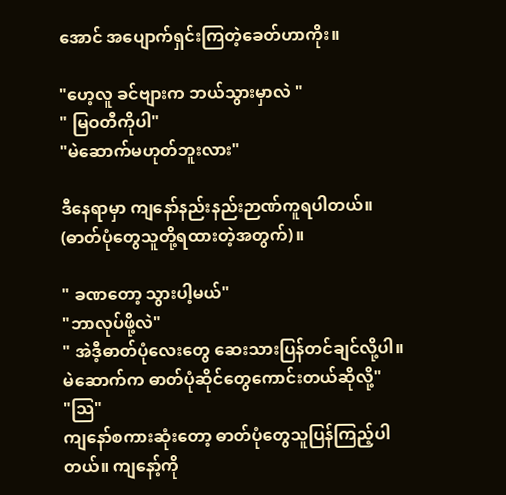အောင် အပျောက်ရှင်းကြတဲ့ခေတ်ဟာကိုး။

"ဟေ့လူ ခင်ဗျားက ဘယ်သွားမှာလဲ "
" မြဝတီကိုပါ"
"မဲဆောက်မဟုတ်ဘူးလား"

ဒီနေရာမှာ ကျနော်နည်းနည်းဉာဏ်ကူရပါတယ်။ (ဓာတ်ပုံတွေသူတို့ရထားတဲ့အတွက်)။

" ခဏတော့ သွားပါ့မယ်"
"ဘာလုပ်ဖို့လဲ"
" အဲဒီ့ဓာတ်ပုံလေးတွေ ဆေးသားပြန်တင်ချင်လို့ပါ။ မဲဆောက်က ဓာတ်ပုံဆိုင်တွေကောင်းတယ်ဆိုလို့"
"သြ"
ကျနော်စကားဆုံးတော့ ဓာတ်ပုံတွေသူပြန်ကြည့်ပါတယ်။ ကျနော့်ကို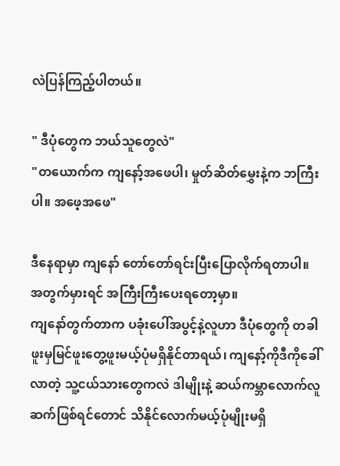လဲပြန်ကြည့်ပါတယ်။

" ဒီပုံတွေက ဘယ်သူတွေလဲ"
"တယောက်က ကျနော့်အဖေပါ၊ မှုတ်ဆိတ်မွှေးနဲ့က ဘကြီးပါ။ အဖေ့အဖေ"

ဒီနေရာမှာ ကျနော် တော်တော်ရင်းပြီးပြောလိုက်ရတာပါ။ အတွက်မှားရင် အကြီးကြီးပေးရတော့မှာ။
ကျနော်တွက်တာက ပခုံးပေါ်အပွင့်နဲ့လူဟာ ဒီပုံတွေကို တခါဖူးမှမြင်ဖူးတွေ့ဖူးမယ့်ပုံမရှိနိုင်တာရယ်၊ ကျနော့်ကိုဒီကိုခေါ်လာတဲ့ သူ့ငယ်သားတွေကလဲ ဒါမျိုးနဲ့ ဆယ်ကမ္ဘာလောက်လူဆက်ဖြစ်ရင်တောင် သိနိုင်လောက်မယ့်ပုံမျိုးမရှိ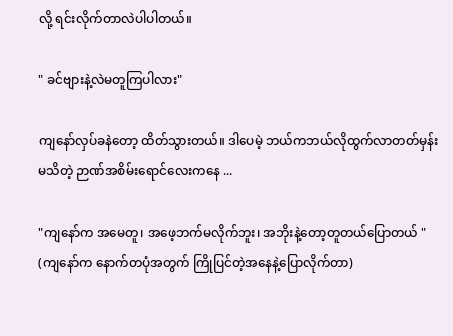လို့ ရင်းလိုက်တာလဲပါပါတယ်။

" ခင်ဗျားနဲ့လဲမတူကြပါလား"

ကျနော်လှပ်ခနဲတော့ ထိတ်သွားတယ်။ ဒါပေမဲ့ ဘယ်ကဘယ်လိုထွက်လာတတ်မှန်းမသိတဲ့ ဉာဏ်အစိမ်းရောင်လေးကနေ ...

"ကျနော်က အမေတူ၊ အဖေ့ဘက်မလိုက်ဘူး၊ အဘိုးနဲ့တော့တူတယ်ပြောတယ် " (ကျနော်က နောက်တပုံအတွက် ကြိုပြင်တဲ့အနေနဲ့ပြောလိုက်တာ)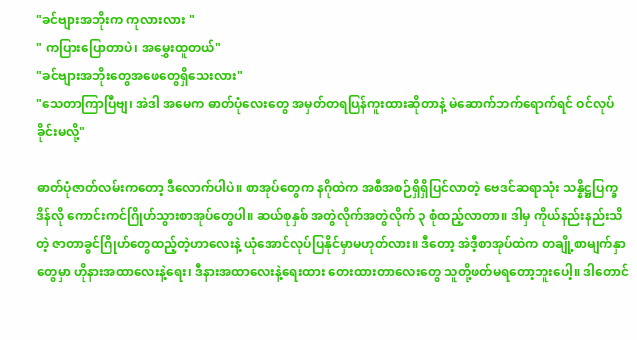"ခင်ဗျားအဘိုးက ကုလားလား "
" ကပြားပြောတာပဲ၊ အမွှေးထူတယ်"
"ခင်ဗျားအဘိုးတွေအဖေတွေရှိသေးလား"
"သေတာကြာပြီဗျ၊ အဲဒါ အမေက ဓာတ်ပုံလေးတွေ အမှတ်တရပြန်ကူးထားဆိုတာနဲ့ မဲဆောက်ဘက်ရောက်ရင် ဝင်လုပ်ခိုင်းမလို့"

ဓာတ်ပုံဇာတ်လမ်းကတော့ ဒီလောက်ပါပဲ။ စာအုပ်တွေက နဂိုထဲက အစီအစဉ်ရှိရှိပြင်လာတဲ့ ဗေဒင်ဆရာသုံး သန္နိဋ္ဌပြက္ခဒိန်လို ကောင်းကင်ဂြိုဟ်သွားစာအုပ်တွေပါ။ ဆယ်စုနှစ် အတွဲလိုက်အတွဲလိုက် ၃ စုံထည့်လာတာ။ ဒါမှ ကိုယ်နည်းနည်းသိတဲ့ ဇာတာခွင်ဂြိုဟ်တွေထည့်တဲ့ဟာလေးနဲ့ ယုံအောင်လုပ်ပြနိုင်မှာမဟုတ်လား။ ဒီတော့ အဲဒီ့စာအုပ်ထဲက တချို့စာမျက်နှာတွေမှာ ဟိုနားအထာလေးနဲ့ရေး၊ ဒီနားအထာလေးနဲ့ရေးထား တေးထားတာလေးတွေ သူတို့ဖတ်မရတော့ဘူးပေါ့။ ဒါတောင်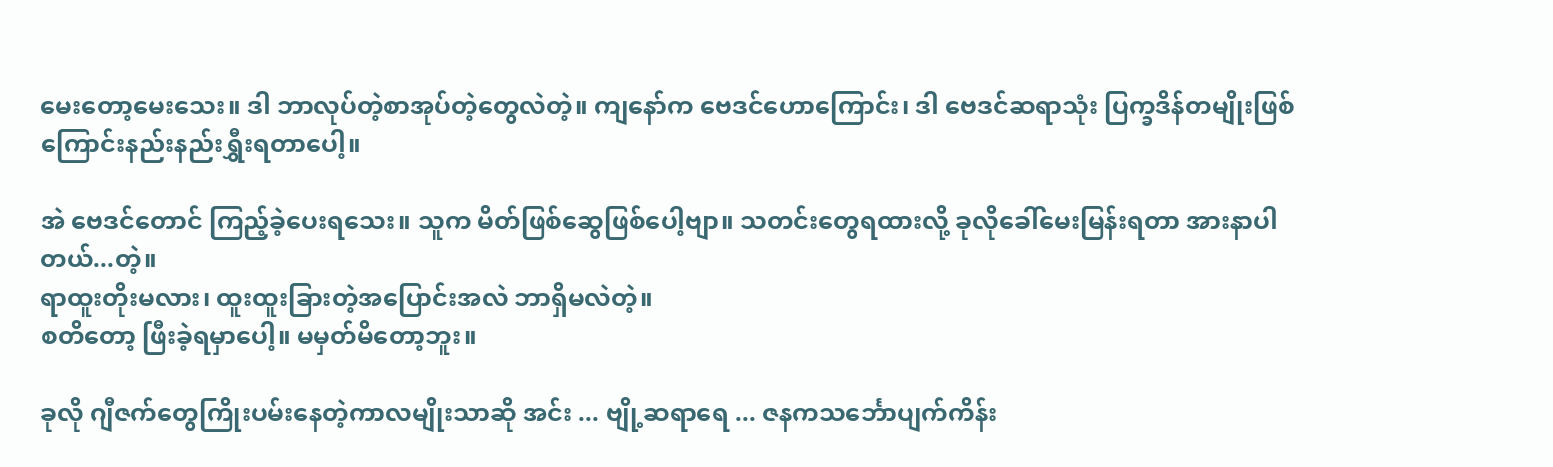မေးတော့မေးသေး။ ဒါ ဘာလုပ်တဲ့စာအုပ်တဲ့တွေလဲတဲ့။ ကျနော်က ဗေဒင်ဟောကြောင်း၊ ဒါ ဗေဒင်ဆရာသုံး ပြက္ခဒိန်တမျိုးဖြစ်ကြောင်းနည်းနည်းရွှီးရတာပေါ့။

အဲ ဗေဒင်တောင် ကြည့်ခဲ့ပေးရသေး။ သူက မိတ်ဖြစ်ဆွေဖြစ်ပေါ့ဗျာ။ သတင်းတွေရထားလို့ ခုလိုခေါ်မေးမြန်းရတာ အားနာပါတယ်...တဲ့။
ရာထူးတိုးမလား၊ ထူးထူးခြားတဲ့အပြောင်းအလဲ ဘာရှိမလဲတဲ့။
စတိတော့ ဖြီးခဲ့ရမှာပေါ့။ မမှတ်မိတော့ဘူး။

ခုလို ဂျီဇက်တွေကြိုးပမ်းနေတဲ့ကာလမျိုးသာဆို အင်း ... ဗျို့ဆရာရေ ... ဇနကသင်္ဘောပျက်ကိန်း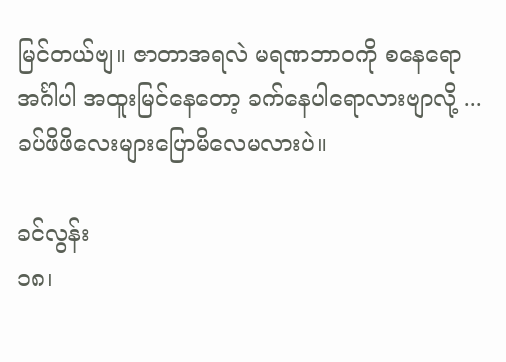မြင်တယ်ဗျ။ ဇာတာအရလဲ မရဏဘာဝကို စနေရော အင်္ဂါပါ အထူးမြင်နေတော့ ခက်နေပါရောလားဗျာလို့ ...ခပ်ဖိဖိလေးများပြောမိလေမလားပဲ။

ခင်လွန်း
၁၈၊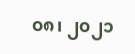၀၈၊ ၂၀၂၁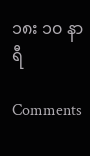၁၈း ၁၀ နာရီ

Comments